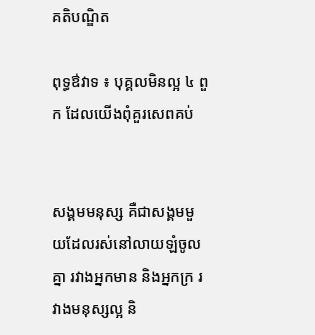គតិបណ្ឌិត

ពុទ្ធឳវាទ ៖ បុគ្គលមិនល្អ ៤ ពួក ដែលយើងពុំគួរសេពគប់


សង្គមមនុស្ស គឺជាសង្គមមួយដែលរស់នៅលាយឡំចូលគ្នា រវាងអ្នកមាន និងអ្នកក្រ រវាងមនុស្សល្អ និ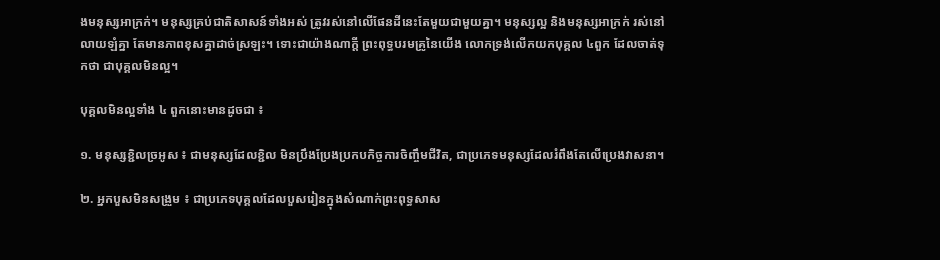ងមនុស្សអាក្រក់។ មនុស្សគ្រប់ជាតិសាសន៍ទាំងអស់ ត្រូវរស់នៅលើផែនដីនេះតែមួយជាមួយគ្នា។ មនុស្សល្អ និងមនុស្សអាក្រក់ រស់នៅលាយឡំគ្នា តែមានភាពខុសគ្នាដាច់ស្រឡះ។ ទោះជាយ៉ាងណាក្ដី ព្រះពុទ្ធបរមគ្រូនៃយើង លោកទ្រង់លើកយកបុគ្គល ៤ពួក ដែលចាត់ទុកថា ជាបុគ្គលមិនល្អ។

បុគ្គលមិនល្អទាំង ៤ ពួកនោះមានដូចជា ៖

១. មនុស្សខ្ជិលច្រអូស ៖ ជាមនុស្សដែលខ្ជិល មិនប្រឹងប្រែងប្រកបកិច្ចការចិញ្ចឹមជីវិត, ជាប្រភេទមនុស្សដែលរំពឹងតែលើប្រេងវាសនា។

២. អ្នកបួសមិនសង្រួម ៖ ជាប្រភេទបុគ្គលដែលបួសរៀនក្នុងសំណាក់ព្រះពុទ្ធសាស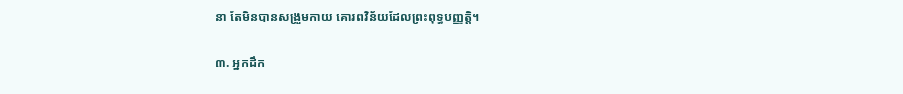នា តែមិនបានសង្រួមកាយ គោរពវិន័យដែលព្រះពុទ្ធបញ្ញត្តិ។

៣. អ្នកដឹក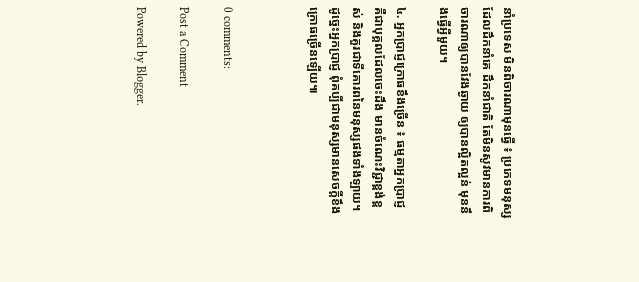នាំប្រទេស មិនពិចារណាមុនធ្វើ ៖ ប្រភេទមនុស្សដែលដឹកនាំគេ ដឹកនាំជាតិ តែមិនសូវមានការពិចារណាឲ្យបានវែងឆ្ងាយ ឲ្យបានល្អិតល្អន់ មុននឹងធ្វើអ្វីមួយ។

៤. អ្នកប្រាជ្ញក្រោធខឹងច្រើន ៖ ធម្មតាអ្នកប្រាជ្ញ គឺជាបុគ្គលដែលចេះដឹង មានចំណេះវិជ្ជាខ្ពង់ខ្ពស់ និងគួរជាទីគោរពនៃមនុស្សផងទាំងឡាយ។ ដូច្នេះអ្នកប្រាជ្ញ ពុំគប្បីជាមនុស្សមានសេចក្ដីខឹងក្រោធច្រើនឡើយ៕



0 comments:

Post a Comment

Powered by Blogger.